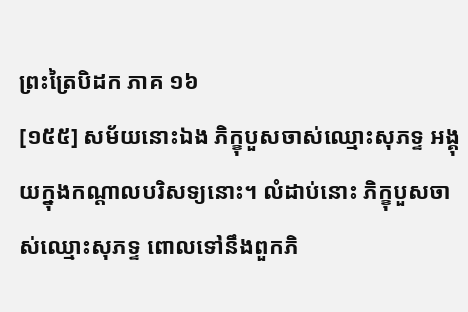ព្រះត្រៃបិដក ភាគ ១៦
[១៥៥] សម័យនោះឯង ភិក្ខុបួសចាស់ឈ្មោះសុភទ្ទ អង្គុយក្នុងកណ្តាលបរិសទ្យនោះ។ លំដាប់នោះ ភិក្ខុបួសចាស់ឈ្មោះសុភទ្ទ ពោលទៅនឹងពួកភិ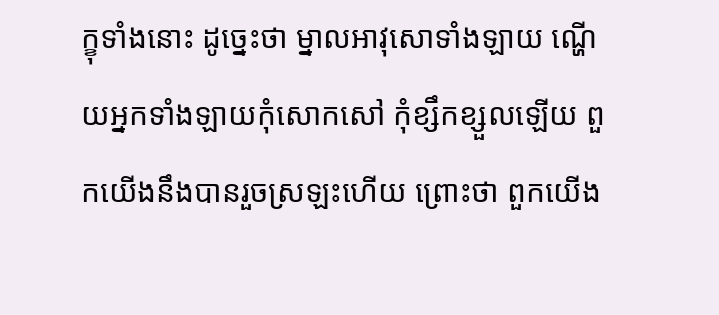ក្ខុទាំងនោះ ដូច្នេះថា ម្នាលអាវុសោទាំងឡាយ ណ្ហើយអ្នកទាំងឡាយកុំសោកសៅ កុំខ្សឹកខ្សួលឡើយ ពួកយើងនឹងបានរួចស្រឡះហើយ ព្រោះថា ពួកយើង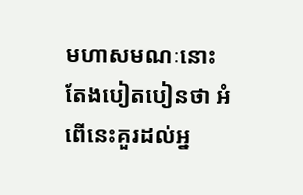មហាសមណៈនោះ តែងបៀតបៀនថា អំពើនេះគួរដល់អ្ន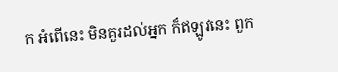ក អំពើនេះ មិនគួរដល់អ្នក ក៏ឥឡូវនេះ ពួក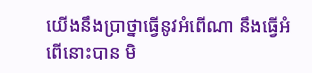យើងនឹងប្រាថ្នាធ្វើនូវអំពើណា នឹងធ្វើអំពើនោះបាន មិ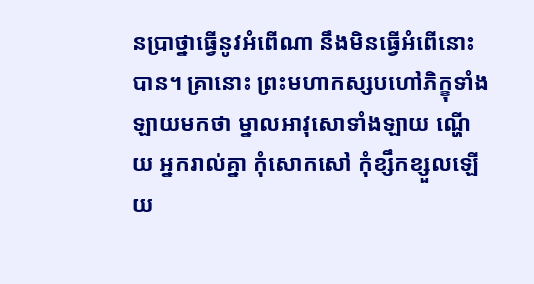នប្រាថ្នាធ្វើនូវអំពើណា នឹងមិនធ្វើអំពើនោះបាន។ គ្រានោះ ព្រះមហាកស្សបហៅភិក្ខុទាំងឡាយមកថា ម្នាលអាវុសោទាំងឡាយ ណ្ហើយ អ្នករាល់គ្នា កុំសោកសៅ កុំខ្សឹកខ្សួលឡើយ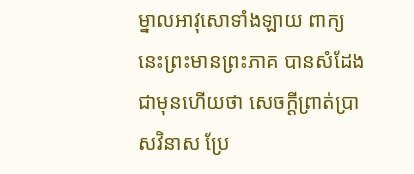ម្នាលអាវុសោទាំងឡាយ ពាក្យនេះព្រះមានព្រះភាគ បានសំដែងជាមុនហើយថា សេចក្តីព្រាត់ប្រាសវិនាស ប្រែ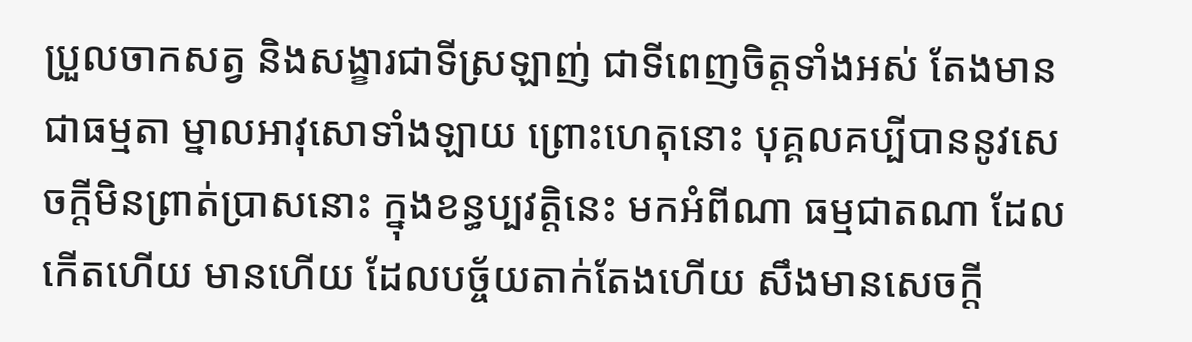ប្រួលចាកសត្វ និងសង្ខារជាទីស្រឡាញ់ ជាទីពេញចិត្តទាំងអស់ តែងមានជាធម្មតា ម្នាលអាវុសោទាំងឡាយ ព្រោះហេតុនោះ បុគ្គលគប្បីបាននូវសេចក្តីមិនព្រាត់ប្រាសនោះ ក្នុងខន្ធប្បវត្តិនេះ មកអំពីណា ធម្មជាតណា ដែលកើតហើយ មានហើយ ដែលបច្ច័យតាក់តែងហើយ សឹងមានសេចក្តី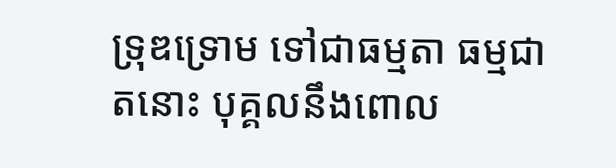ទ្រុឌទ្រោម ទៅជាធម្មតា ធម្មជាតនោះ បុគ្គលនឹងពោល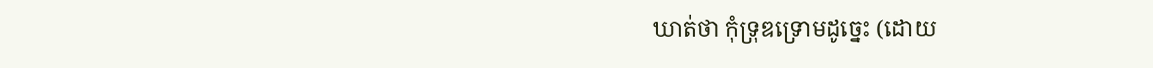ឃាត់ថា កុំទ្រុឌទ្រោមដូច្នេះ (ដោយ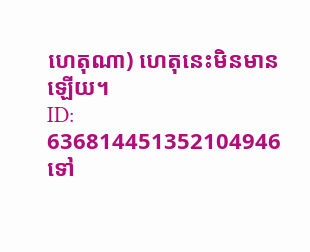ហេតុណា) ហេតុនេះមិនមានឡើយ។
ID: 636814451352104946
ទៅ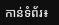កាន់ទំព័រ៖